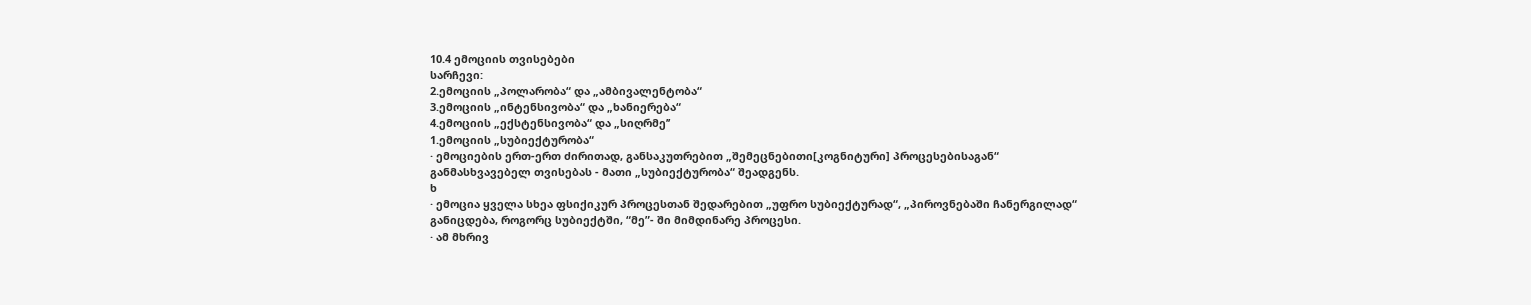10.4 ემოციის თვისებები
სარჩევი:
2.ემოციის „პოლარობა“ და „ამბივალენტობა“
3.ემოციის „ინტენსივობა“ და „ხანიერება“
4.ემოციის „ექსტენსივობა“ და „სიღრმე’’
1.ემოციის „სუბიექტურობა“
· ემოციების ერთ-ერთ ძირითად, განსაკუთრებით „შემეცნებითი[კოგნიტური] პროცესებისაგან“ განმასხვავებელ თვისებას - მათი „სუბიექტურობა“ შეადგენს.
ხ
· ემოცია ყველა სხეა ფსიქიკურ პროცესთან შედარებით „უფრო სუბიექტურად“, „პიროვნებაში ჩანერგილად“ განიცდება, როგორც სუბიექტში, “მე”- ში მიმდინარე პროცესი.
· ამ მხრივ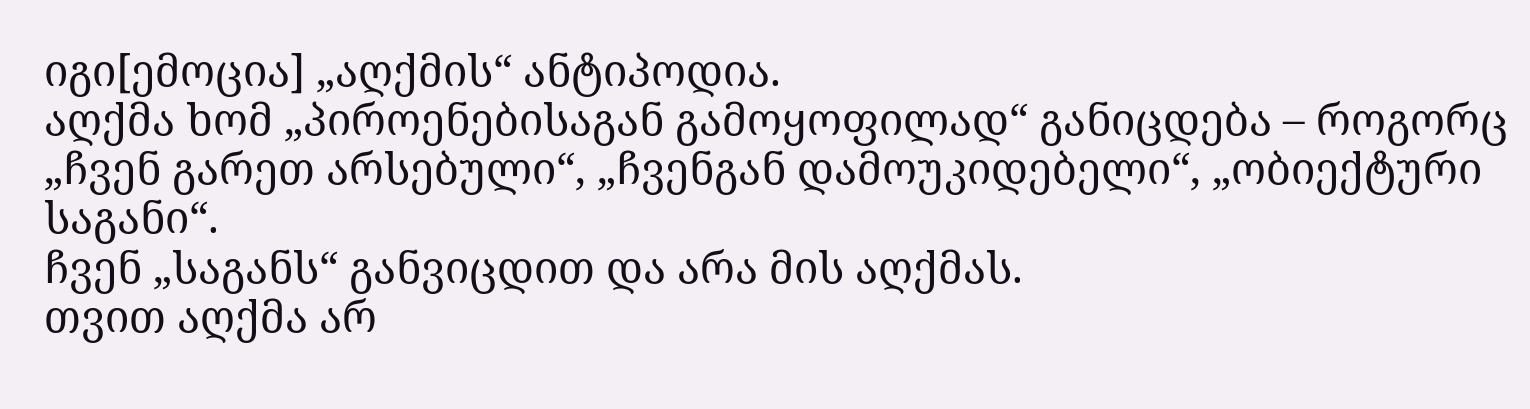იგი[ემოცია] „აღქმის“ ანტიპოდია.
აღქმა ხომ „პიროენებისაგან გამოყოფილად“ განიცდება – როგორც „ჩვენ გარეთ არსებული“, „ჩვენგან დამოუკიდებელი“, „ობიექტური საგანი“.
ჩვენ „საგანს“ განვიცდით და არა მის აღქმას.
თვით აღქმა არ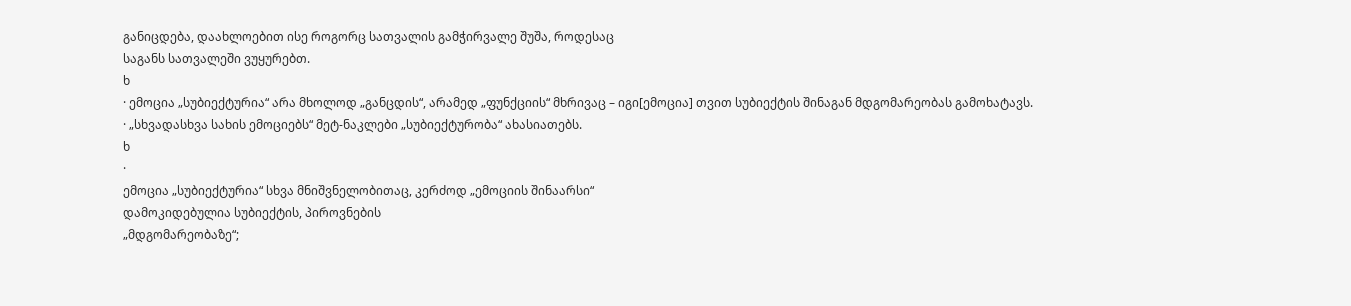განიცდება, დაახლოებით ისე როგორც სათვალის გამჭირვალე შუშა, როდესაც
საგანს სათვალეში ვუყურებთ.
ხ
· ემოცია „სუბიექტურია“ არა მხოლოდ „განცდის“, არამედ „ფუნქციის“ მხრივაც – იგი[ემოცია] თვით სუბიექტის შინაგან მდგომარეობას გამოხატავს.
· „სხვადასხვა სახის ემოციებს“ მეტ-ნაკლები „სუბიექტურობა“ ახასიათებს.
ხ
·
ემოცია „სუბიექტურია“ სხვა მნიშვნელობითაც, კერძოდ „ემოციის შინაარსი“
დამოკიდებულია სუბიექტის, პიროვნების
„მდგომარეობაზე“;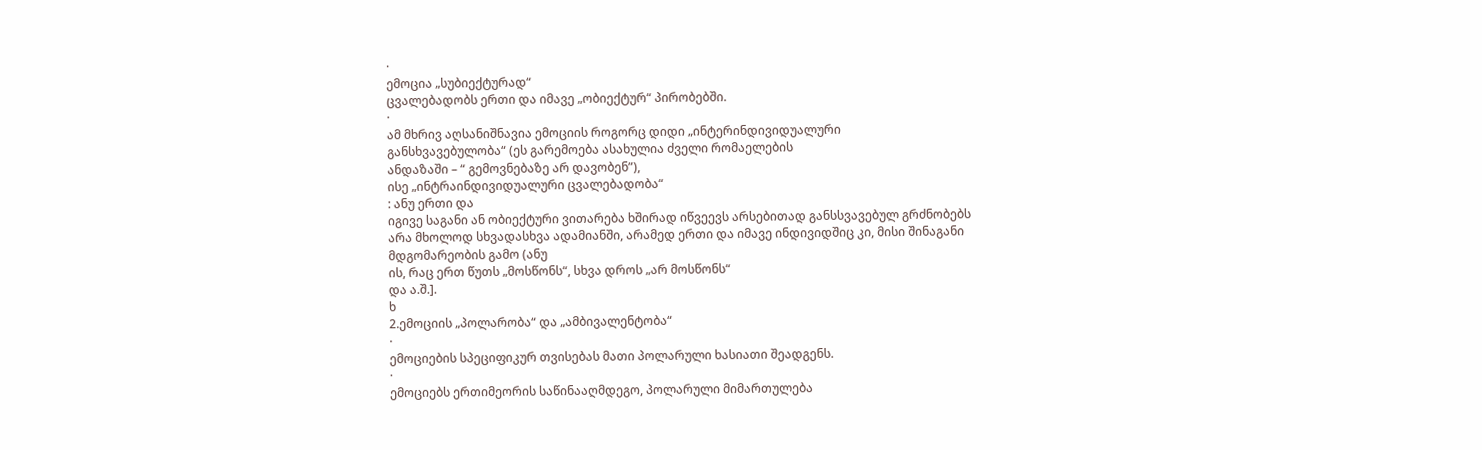·
ემოცია „სუბიექტურად“
ცვალებადობს ერთი და იმავე „ობიექტურ“ პირობებში.
·
ამ მხრივ აღსანიშნავია ემოციის როგორც დიდი „ინტერინდივიდუალური
განსხვავებულობა“ (ეს გარემოება ასახულია ძველი რომაელების
ანდაზაში – “ გემოვნებაზე არ დავობენ”),
ისე „ინტრაინდივიდუალური ცვალებადობა“
: ანუ ერთი და
იგივე საგანი ან ობიექტური ვითარება ხშირად იწვეევს არსებითად განსსვავებულ გრძნობებს
არა მხოლოდ სხვადასხვა ადამიანში, არამედ ერთი და იმავე ინდივიდშიც კი, მისი შინაგანი
მდგომარეობის გამო (ანუ
ის, რაც ერთ წუთს „მოსწონს“, სხვა დროს „არ მოსწონს“
და ა.შ.].
ხ
2.ემოციის „პოლარობა“ და „ამბივალენტობა“
·
ემოციების სპეციფიკურ თვისებას მათი პოლარული ხასიათი შეადგენს.
·
ემოციებს ერთიმეორის საწინააღმდეგო, პოლარული მიმართულება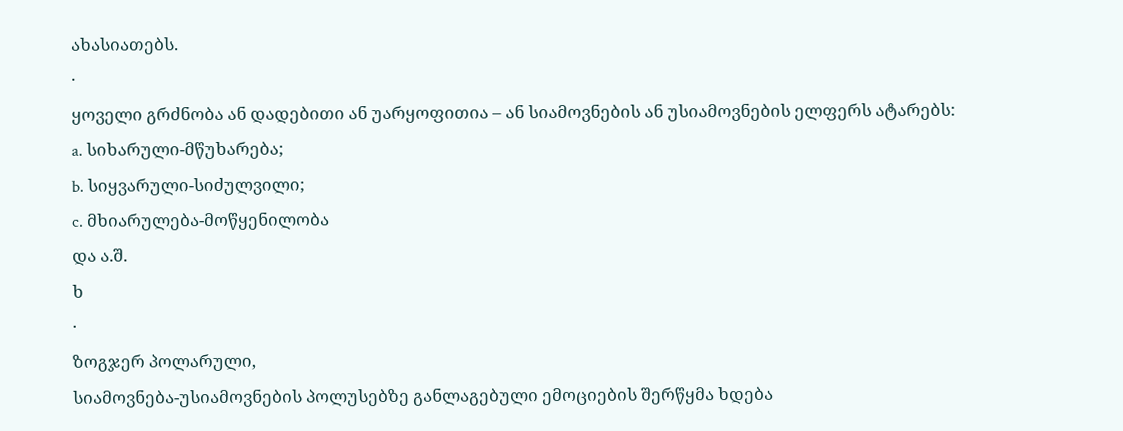ახასიათებს.
·
ყოველი გრძნობა ან დადებითი ან უარყოფითია – ან სიამოვნების ან უსიამოვნების ელფერს ატარებს:
a. სიხარული-მწუხარება;
b. სიყვარული-სიძულვილი;
c. მხიარულება-მოწყენილობა
და ა.შ.
ხ
·
ზოგჯერ პოლარული,
სიამოვნება-უსიამოვნების პოლუსებზე განლაგებული ემოციების შერწყმა ხდება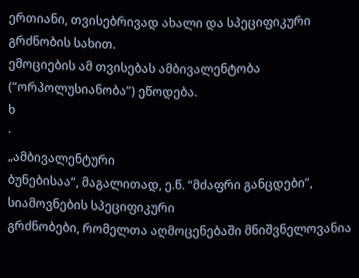ერთიანი, თვისებრივად ახალი და სპეციფიკური გრძნობის სახით.
ემოციების ამ თვისებას ამბივალენტობა (“ორპოლუსიანობა”) ეწოდება.
ხ
·
„ამბივალენტური
ბუნებისაა“, მაგალითად, ე.წ. “მძაფრი განცდები”, სიამოვნების სპეციფიკური
გრძნობები, რომელთა აღმოცენებაში მნიშვნელოვანია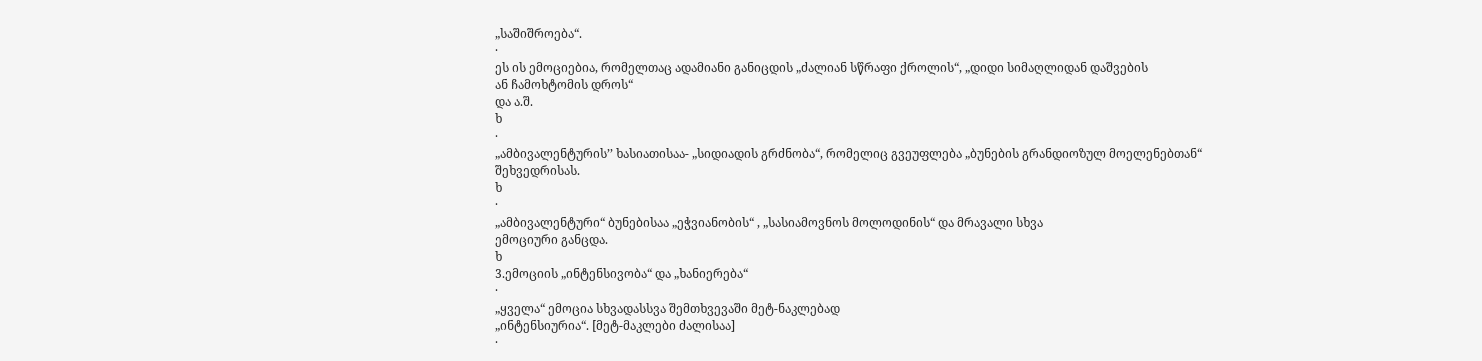„საშიშროება“.
·
ეს ის ემოციებია, რომელთაც ადამიანი განიცდის „ძალიან სწრაფი ქროლის“, „დიდი სიმაღლიდან დაშვების
ან ჩამოხტომის დროს“
და ა.შ.
ხ
·
„ამბივალენტურის’’ ხასიათისაა- „სიდიადის გრძნობა“, რომელიც გვეუფლება „ბუნების გრანდიოზულ მოელენებთან“
შეხვედრისას.
ხ
·
„ამბივალენტური“ ბუნებისაა „ეჭვიანობის“ , „სასიამოვნოს მოლოდინის“ და მრავალი სხვა
ემოციური განცდა.
ხ
3.ემოციის „ინტენსივობა“ და „ხანიერება“
·
„ყველა“ ემოცია სხვადასსვა შემთხვევაში მეტ-ნაკლებად
„ინტენსიურია“. [მეტ-მაკლები ძალისაა]
·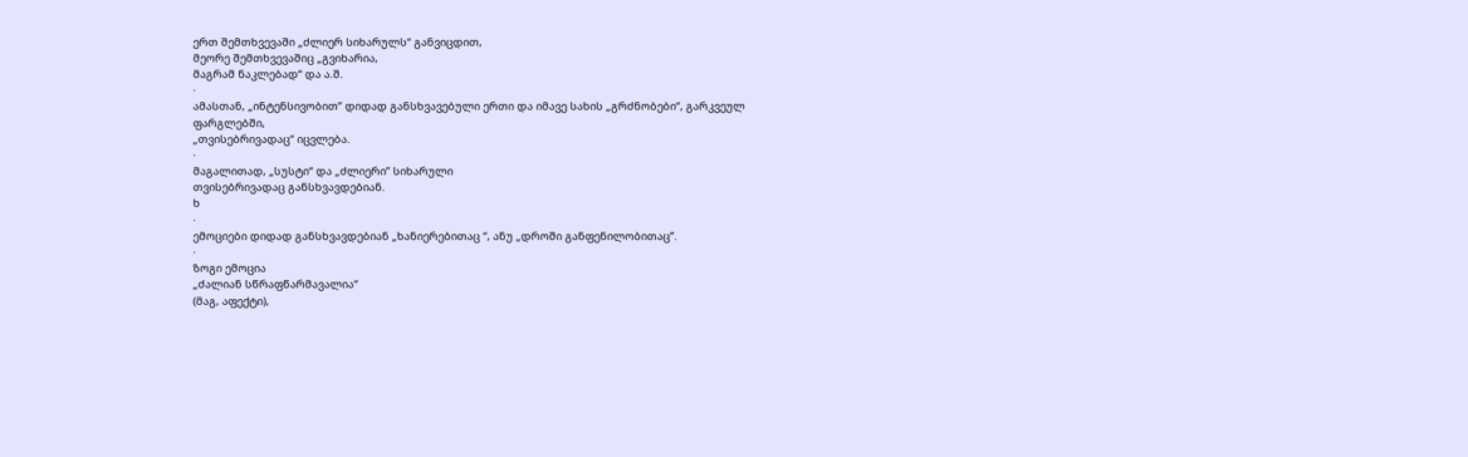ერთ შემთხვევაში „ძლიერ სიხარულს“ განვიცდით,
მეორე შემთხვევაშიც „გვიხარია,
მაგრამ ნაკლებად“ და ა.შ.
·
ამასთან, „ინტენსივობით’’ დიდად განსხვავებული ერთი და იმავე სახის „გრძნობები“, გარკვეულ ფარგლებში,
„თვისებრივადაც“ იცვლება.
·
მაგალითად, „სუსტი“ და „ძლიერი’’ სიხარული
თვისებრივადაც განსხვავდებიან.
ხ
·
ემოციები დიდად განსხვავდებიან „ხანიერებითაც “, ანუ „დროში განფენილობითაც’’.
·
ზოგი ემოცია
„ძალიან სწრაფწარმავალია“
(მაგ, აფექტი),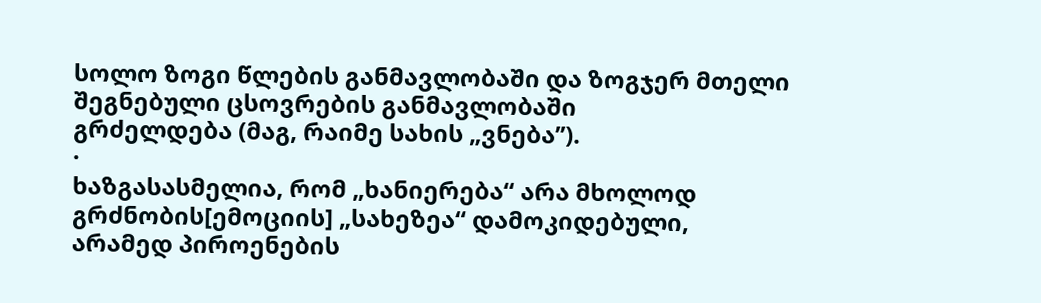სოლო ზოგი წლების განმავლობაში და ზოგჯერ მთელი შეგნებული ცსოვრების განმავლობაში
გრძელდება (მაგ, რაიმე სახის „ვნება’’).
·
ხაზგასასმელია, რომ „ხანიერება“ არა მხოლოდ
გრძნობის[ემოციის] „სახეზეა“ დამოკიდებული,
არამედ პიროენების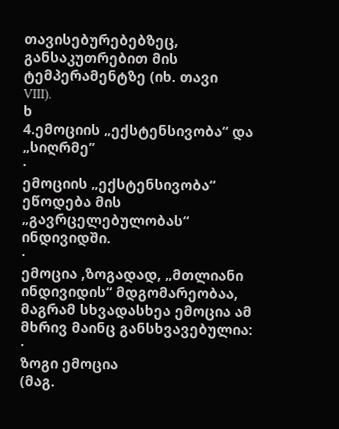თავისებურებებზეც, განსაკუთრებით მის ტემპერამენტზე (იხ. თავი
VIII).
ხ
4.ემოციის „ექსტენსივობა“ და „სიღრმე’’
·
ემოციის „ექსტენსივობა“ ეწოდება მის „გავრცელებულობას“
ინდივიდში.
·
ემოცია ,ზოგადად, „მთლიანი ინდივიდის“ მდგომარეობაა, მაგრამ სხვადასხეა ემოცია ამ მხრივ მაინც განსხვავებულია:
·
ზოგი ემოცია
(მაგ.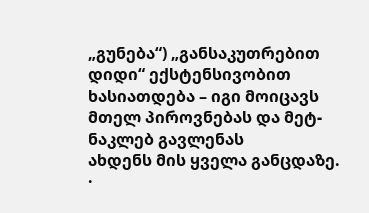„გუნება“) „განსაკუთრებით
დიდი“ ექსტენსივობით
ხასიათდება – იგი მოიცავს მთელ პიროვნებას და მეტ-ნაკლებ გავლენას
ახდენს მის ყველა განცდაზე.
·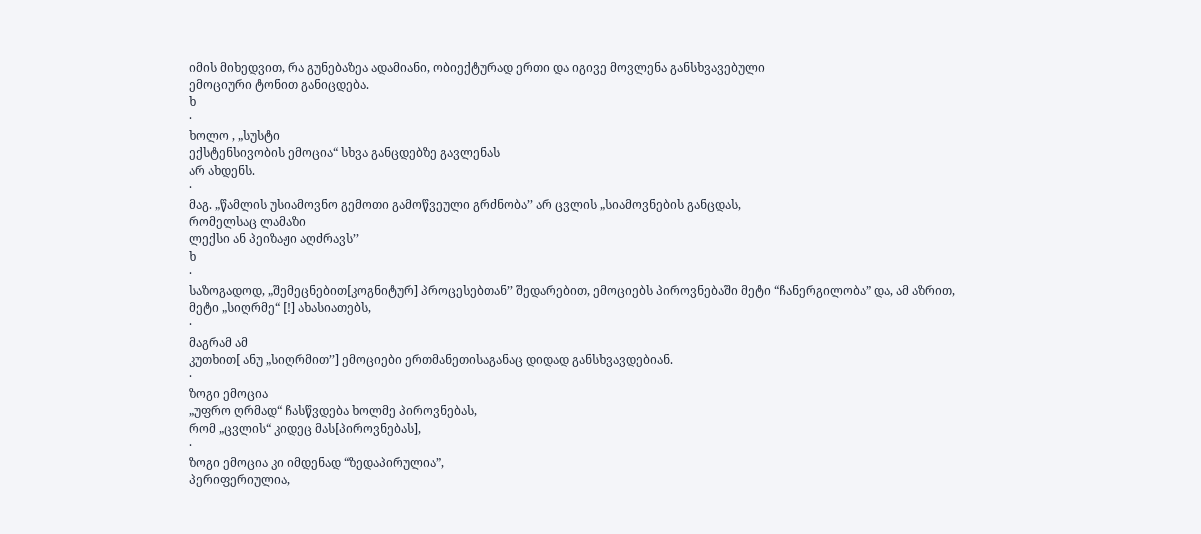იმის მიხედვით, რა გუნებაზეა ადამიანი, ობიექტურად ერთი და იგივე მოვლენა განსხვავებული
ემოციური ტონით განიცდება.
ხ
·
ხოლო , „სუსტი
ექსტენსივობის ემოცია“ სხვა განცდებზე გავლენას
არ ახდენს.
·
მაგ. „წამლის უსიამოვნო გემოთი გამოწვეული გრძნობა’’ არ ცვლის „სიამოვნების განცდას,
რომელსაც ლამაზი
ლექსი ან პეიზაჟი აღძრავს’’
ხ
·
საზოგადოდ, „შემეცნებით[კოგნიტურ] პროცესებთან’’ შედარებით, ემოციებს პიროვნებაში მეტი “ჩანერგილობა” და, ამ აზრით,
მეტი „სიღრმე“ [!] ახასიათებს,
·
მაგრამ ამ
კუთხით[ ანუ „სიღრმით’’] ემოციები ერთმანეთისაგანაც დიდად განსხვავდებიან.
·
ზოგი ემოცია
„უფრო ღრმად“ ჩასწვდება ხოლმე პიროვნებას,
რომ „ცვლის“ კიდეც მას[პიროვნებას],
·
ზოგი ემოცია კი იმდენად “ზედაპირულია”,
პერიფერიულია,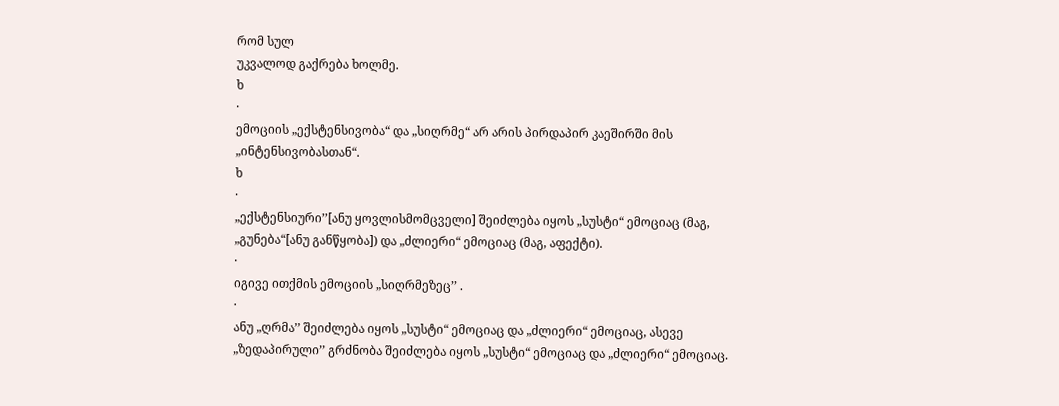რომ სულ
უკვალოდ გაქრება ხოლმე.
ხ
·
ემოციის „ექსტენსივობა“ და „სიღრმე“ არ არის პირდაპირ კაეშირში მის „ინტენსივობასთან“.
ხ
·
„ექსტენსიური’’[ანუ ყოვლისმომცველი] შეიძლება იყოს „სუსტი“ ემოციაც (მაგ, „გუნება“[ანუ განწყობა]) და „ძლიერი“ ემოციაც (მაგ, აფექტი).
·
იგივე ითქმის ემოციის „სიღრმეზეც’’ .
·
ანუ „ღრმა’’ შეიძლება იყოს „სუსტი“ ემოციაც და „ძლიერი“ ემოციაც, ასევე „ზედაპირული’’ გრძნობა შეიძლება იყოს „სუსტი“ ემოციაც და „ძლიერი“ ემოციაც.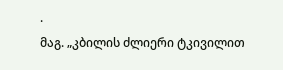·
მაგ. „კბილის ძლიერი ტკივილით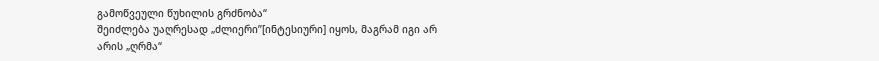გამოწვეული წუხილის გრძნობა“
შეიძლება უაღრესად „ძლიერი’’[ინტესიური] იყოს, მაგრამ იგი არ
არის „ღრმა“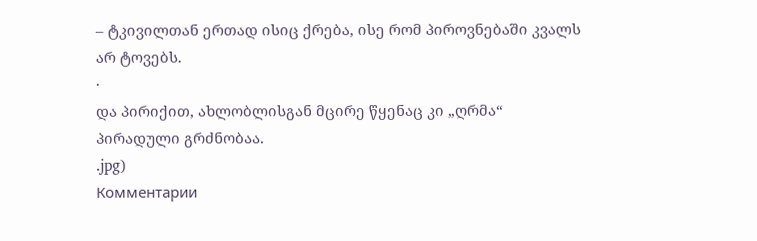– ტკივილთან ერთად ისიც ქრება, ისე რომ პიროვნებაში კვალს
არ ტოვებს.
·
და პირიქით, ახლობლისგან მცირე წყენაც კი „ღრმა“
პირადული გრძნობაა.
.jpg)
Комментарии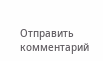Отправить комментарий